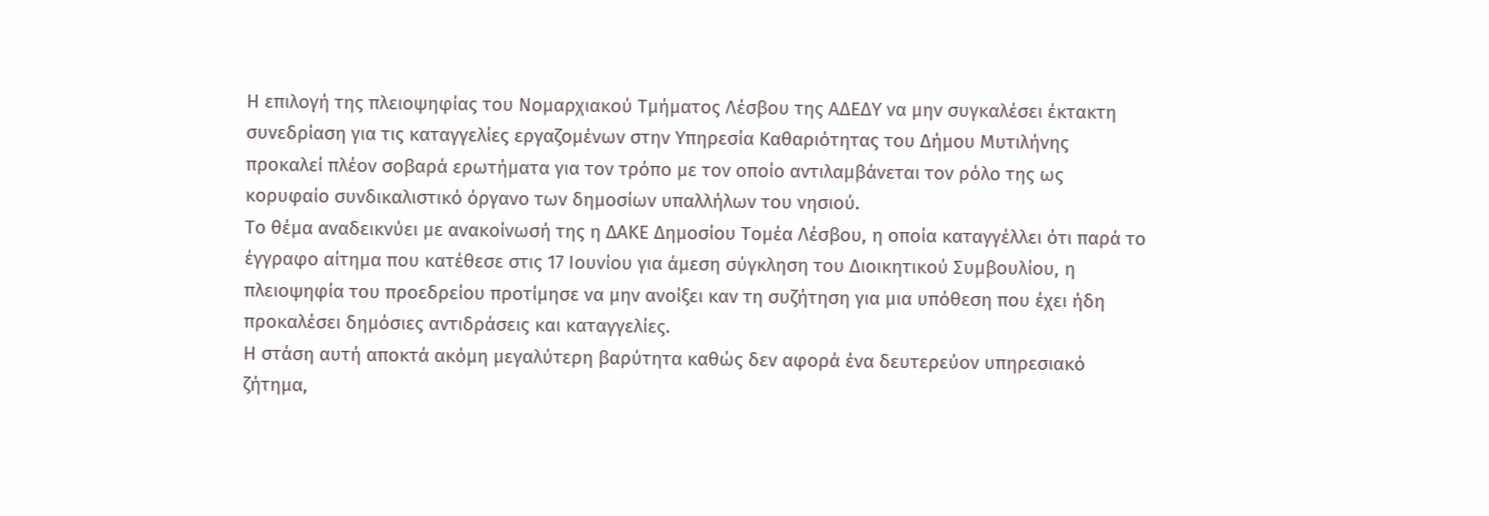Η επιλογή της πλειοψηφίας του Νομαρχιακού Τμήματος Λέσβου της ΑΔΕΔΥ να μην συγκαλέσει έκτακτη συνεδρίαση για τις καταγγελίες εργαζομένων στην Υπηρεσία Καθαριότητας του Δήμου Μυτιλήνης προκαλεί πλέον σοβαρά ερωτήματα για τον τρόπο με τον οποίο αντιλαμβάνεται τον ρόλο της ως κορυφαίο συνδικαλιστικό όργανο των δημοσίων υπαλλήλων του νησιού.
Το θέμα αναδεικνύει με ανακοίνωσή της η ΔΑΚΕ Δημοσίου Τομέα Λέσβου, η οποία καταγγέλλει ότι παρά το έγγραφο αίτημα που κατέθεσε στις 17 Ιουνίου για άμεση σύγκληση του Διοικητικού Συμβουλίου, η πλειοψηφία του προεδρείου προτίμησε να μην ανοίξει καν τη συζήτηση για μια υπόθεση που έχει ήδη προκαλέσει δημόσιες αντιδράσεις και καταγγελίες.
Η στάση αυτή αποκτά ακόμη μεγαλύτερη βαρύτητα καθώς δεν αφορά ένα δευτερεύον υπηρεσιακό ζήτημα,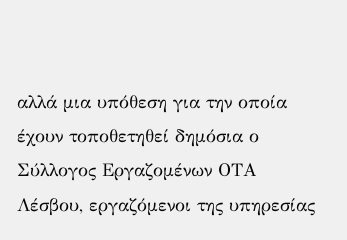αλλά μια υπόθεση για την οποία έχουν τοποθετηθεί δημόσια ο Σύλλογος Εργαζομένων ΟΤΑ Λέσβου, εργαζόμενοι της υπηρεσίας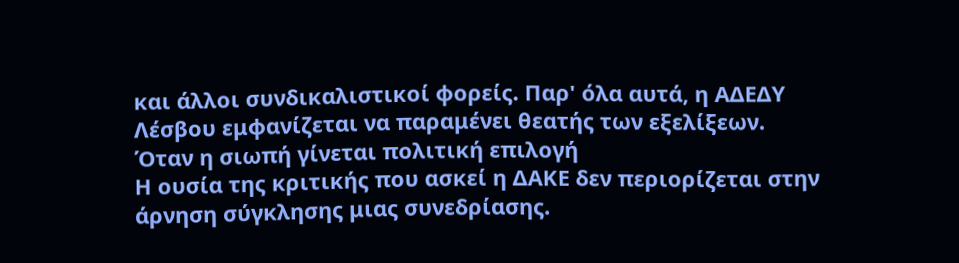και άλλοι συνδικαλιστικοί φορείς. Παρ' όλα αυτά, η ΑΔΕΔΥ Λέσβου εμφανίζεται να παραμένει θεατής των εξελίξεων.
Όταν η σιωπή γίνεται πολιτική επιλογή
Η ουσία της κριτικής που ασκεί η ΔΑΚΕ δεν περιορίζεται στην άρνηση σύγκλησης μιας συνεδρίασης.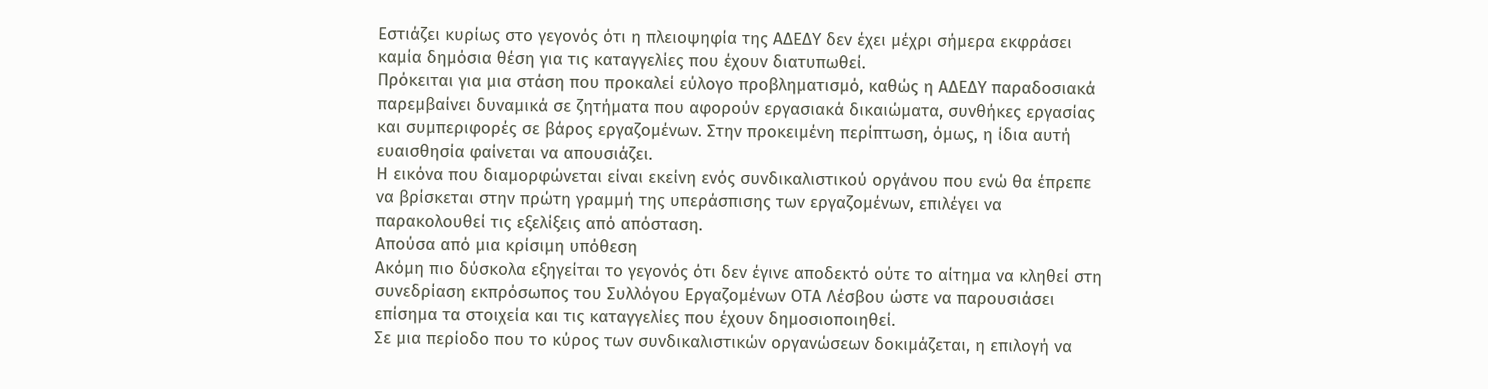Εστιάζει κυρίως στο γεγονός ότι η πλειοψηφία της ΑΔΕΔΥ δεν έχει μέχρι σήμερα εκφράσει καμία δημόσια θέση για τις καταγγελίες που έχουν διατυπωθεί.
Πρόκειται για μια στάση που προκαλεί εύλογο προβληματισμό, καθώς η ΑΔΕΔΥ παραδοσιακά παρεμβαίνει δυναμικά σε ζητήματα που αφορούν εργασιακά δικαιώματα, συνθήκες εργασίας και συμπεριφορές σε βάρος εργαζομένων. Στην προκειμένη περίπτωση, όμως, η ίδια αυτή ευαισθησία φαίνεται να απουσιάζει.
Η εικόνα που διαμορφώνεται είναι εκείνη ενός συνδικαλιστικού οργάνου που ενώ θα έπρεπε να βρίσκεται στην πρώτη γραμμή της υπεράσπισης των εργαζομένων, επιλέγει να παρακολουθεί τις εξελίξεις από απόσταση.
Απούσα από μια κρίσιμη υπόθεση
Ακόμη πιο δύσκολα εξηγείται το γεγονός ότι δεν έγινε αποδεκτό ούτε το αίτημα να κληθεί στη συνεδρίαση εκπρόσωπος του Συλλόγου Εργαζομένων ΟΤΑ Λέσβου ώστε να παρουσιάσει επίσημα τα στοιχεία και τις καταγγελίες που έχουν δημοσιοποιηθεί.
Σε μια περίοδο που το κύρος των συνδικαλιστικών οργανώσεων δοκιμάζεται, η επιλογή να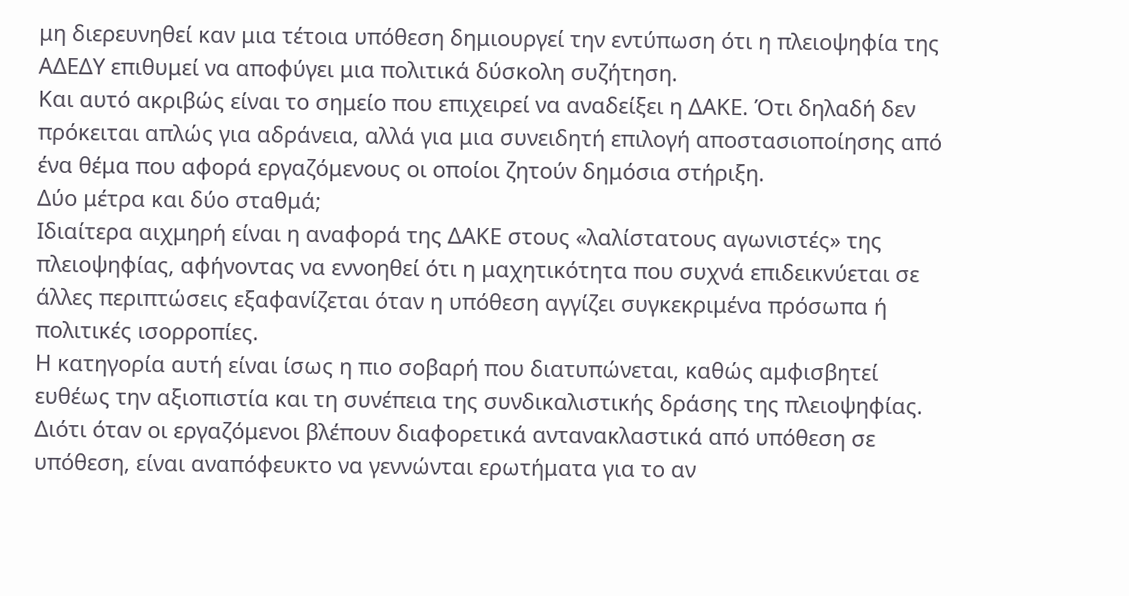μη διερευνηθεί καν μια τέτοια υπόθεση δημιουργεί την εντύπωση ότι η πλειοψηφία της ΑΔΕΔΥ επιθυμεί να αποφύγει μια πολιτικά δύσκολη συζήτηση.
Και αυτό ακριβώς είναι το σημείο που επιχειρεί να αναδείξει η ΔΑΚΕ. Ότι δηλαδή δεν πρόκειται απλώς για αδράνεια, αλλά για μια συνειδητή επιλογή αποστασιοποίησης από ένα θέμα που αφορά εργαζόμενους οι οποίοι ζητούν δημόσια στήριξη.
Δύο μέτρα και δύο σταθμά;
Ιδιαίτερα αιχμηρή είναι η αναφορά της ΔΑΚΕ στους «λαλίστατους αγωνιστές» της πλειοψηφίας, αφήνοντας να εννοηθεί ότι η μαχητικότητα που συχνά επιδεικνύεται σε άλλες περιπτώσεις εξαφανίζεται όταν η υπόθεση αγγίζει συγκεκριμένα πρόσωπα ή πολιτικές ισορροπίες.
Η κατηγορία αυτή είναι ίσως η πιο σοβαρή που διατυπώνεται, καθώς αμφισβητεί ευθέως την αξιοπιστία και τη συνέπεια της συνδικαλιστικής δράσης της πλειοψηφίας.
Διότι όταν οι εργαζόμενοι βλέπουν διαφορετικά αντανακλαστικά από υπόθεση σε υπόθεση, είναι αναπόφευκτο να γεννώνται ερωτήματα για το αν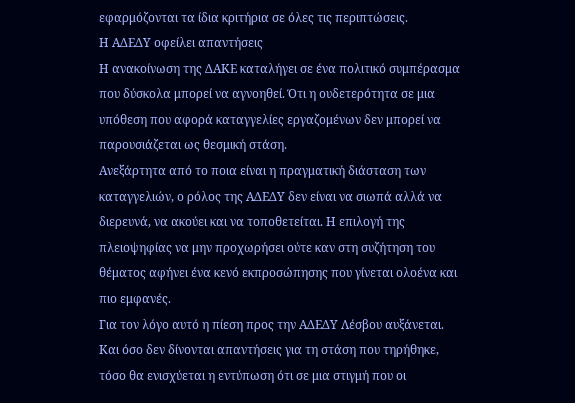εφαρμόζονται τα ίδια κριτήρια σε όλες τις περιπτώσεις.
Η ΑΔΕΔΥ οφείλει απαντήσεις
Η ανακοίνωση της ΔΑΚΕ καταλήγει σε ένα πολιτικό συμπέρασμα που δύσκολα μπορεί να αγνοηθεί. Ότι η ουδετερότητα σε μια υπόθεση που αφορά καταγγελίες εργαζομένων δεν μπορεί να παρουσιάζεται ως θεσμική στάση.
Ανεξάρτητα από το ποια είναι η πραγματική διάσταση των καταγγελιών, ο ρόλος της ΑΔΕΔΥ δεν είναι να σιωπά αλλά να διερευνά, να ακούει και να τοποθετείται. Η επιλογή της πλειοψηφίας να μην προχωρήσει ούτε καν στη συζήτηση του θέματος αφήνει ένα κενό εκπροσώπησης που γίνεται ολοένα και πιο εμφανές.
Για τον λόγο αυτό η πίεση προς την ΑΔΕΔΥ Λέσβου αυξάνεται. Και όσο δεν δίνονται απαντήσεις για τη στάση που τηρήθηκε, τόσο θα ενισχύεται η εντύπωση ότι σε μια στιγμή που οι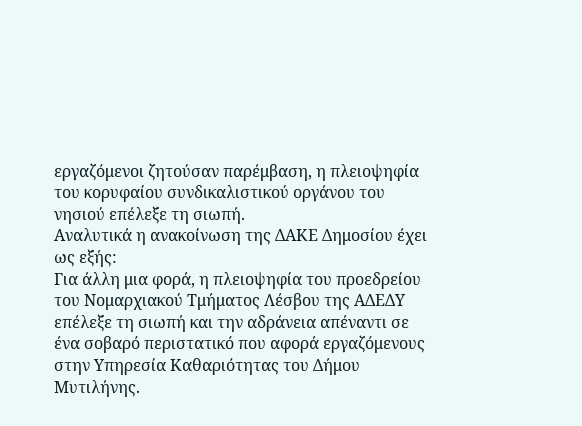εργαζόμενοι ζητούσαν παρέμβαση, η πλειοψηφία του κορυφαίου συνδικαλιστικού οργάνου του νησιού επέλεξε τη σιωπή.
Αναλυτικά η ανακοίνωση της ΔΑΚΕ Δημοσίου έχει ως εξής:
Για άλλη μια φορά, η πλειοψηφία του προεδρείου του Νομαρχιακού Τμήματος Λέσβου της ΑΔΕΔΥ επέλεξε τη σιωπή και την αδράνεια απέναντι σε ένα σοβαρό περιστατικό που αφορά εργαζόμενους στην Υπηρεσία Καθαριότητας του Δήμου Μυτιλήνης.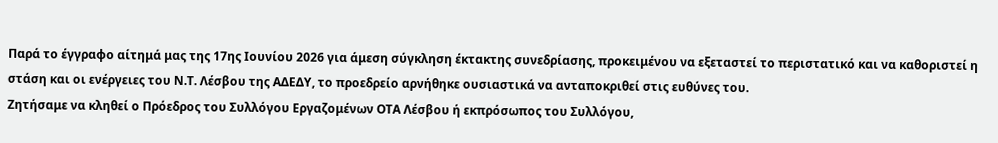Παρά το έγγραφο αίτημά μας της 17ης Ιουνίου 2026 για άμεση σύγκληση έκτακτης συνεδρίασης, προκειμένου να εξεταστεί το περιστατικό και να καθοριστεί η στάση και οι ενέργειες του Ν.Τ. Λέσβου της ΑΔΕΔΥ, το προεδρείο αρνήθηκε ουσιαστικά να ανταποκριθεί στις ευθύνες του.
Ζητήσαμε να κληθεί ο Πρόεδρος του Συλλόγου Εργαζομένων ΟΤΑ Λέσβου ή εκπρόσωπος του Συλλόγου,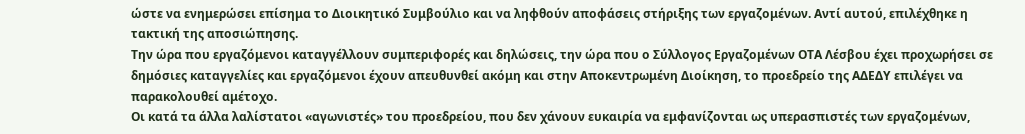ώστε να ενημερώσει επίσημα το Διοικητικό Συμβούλιο και να ληφθούν αποφάσεις στήριξης των εργαζομένων. Αντί αυτού, επιλέχθηκε η τακτική της αποσιώπησης.
Την ώρα που εργαζόμενοι καταγγέλλουν συμπεριφορές και δηλώσεις, την ώρα που ο Σύλλογος Εργαζομένων ΟΤΑ Λέσβου έχει προχωρήσει σε δημόσιες καταγγελίες και εργαζόμενοι έχουν απευθυνθεί ακόμη και στην Αποκεντρωμένη Διοίκηση, το προεδρείο της ΑΔΕΔΥ επιλέγει να παρακολουθεί αμέτοχο.
Οι κατά τα άλλα λαλίστατοι «αγωνιστές» του προεδρείου, που δεν χάνουν ευκαιρία να εμφανίζονται ως υπερασπιστές των εργαζομένων,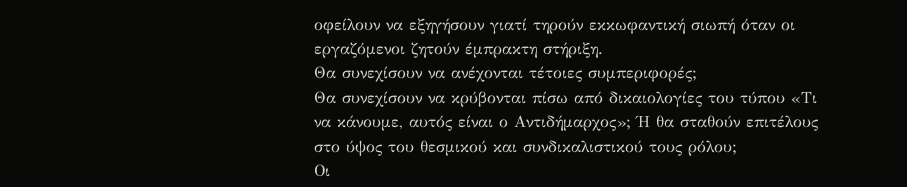οφείλουν να εξηγήσουν γιατί τηρούν εκκωφαντική σιωπή όταν οι εργαζόμενοι ζητούν έμπρακτη στήριξη.
Θα συνεχίσουν να ανέχονται τέτοιες συμπεριφορές;
Θα συνεχίσουν να κρύβονται πίσω από δικαιολογίες του τύπου «Τι να κάνουμε, αυτός είναι ο Αντιδήμαρχος»; Ή θα σταθούν επιτέλους στο ύψος του θεσμικού και συνδικαλιστικού τους ρόλου;
Οι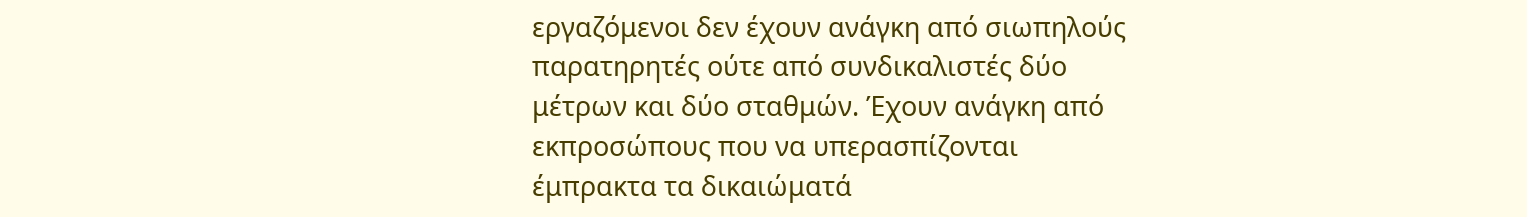εργαζόμενοι δεν έχουν ανάγκη από σιωπηλούς παρατηρητές ούτε από συνδικαλιστές δύο μέτρων και δύο σταθμών. Έχουν ανάγκη από εκπροσώπους που να υπερασπίζονται έμπρακτα τα δικαιώματά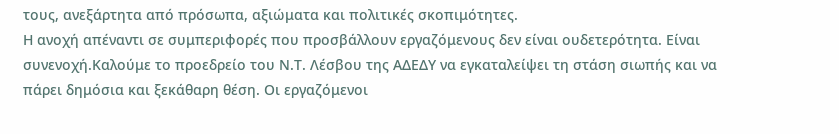τους, ανεξάρτητα από πρόσωπα, αξιώματα και πολιτικές σκοπιμότητες.
Η ανοχή απέναντι σε συμπεριφορές που προσβάλλουν εργαζόμενους δεν είναι ουδετερότητα. Είναι συνενοχή.Καλούμε το προεδρείο του Ν.Τ. Λέσβου της ΑΔΕΔΥ να εγκαταλείψει τη στάση σιωπής και να πάρει δημόσια και ξεκάθαρη θέση. Οι εργαζόμενοι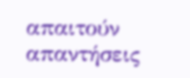απαιτούν απαντήσεις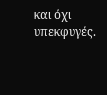και όχι υπεκφυγές.